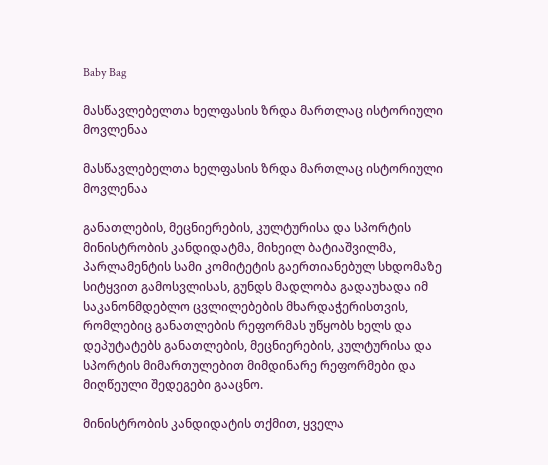Baby Bag

მასწავლებელთა ხელფასის ზრდა მართლაც ისტორიული მოვლენაა

მასწავლებელთა ხელფასის ზრდა მართლაც ისტორიული მოვლენაა

განათლების, მეცნიერების, კულტურისა და სპორტის მინისტრობის კანდიდატმა, მიხეილ ბატიაშვილმა, პარლამენტის სამი კომიტეტის გაერთიანებულ სხდომაზე სიტყვით გამოსვლისას, გუნდს მადლობა გადაუხადა იმ საკანონმდებლო ცვლილებების მხარდაჭერისთვის, რომლებიც განათლების რეფორმას უწყობს ხელს და დეპუტატებს განათლების, მეცნიერების, კულტურისა და სპორტის მიმართულებით მიმდინარე რეფორმები და მიღწეული შედეგები გააცნო.

მინისტრობის კანდიდატის თქმით, ყველა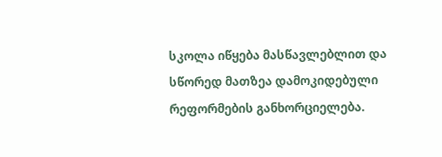სკოლა იწყება მასწავლებლით და სწორედ მათზეა დამოკიდებული რეფორმების განხორციელება.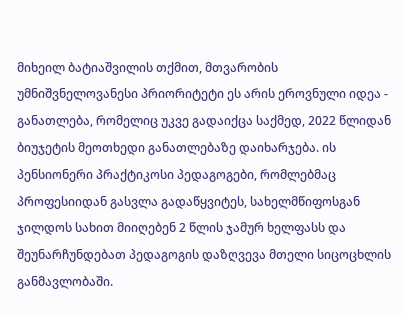მიხეილ ბატიაშვილის თქმით, მთვარობის უმნიშვნელოვანესი პრიორიტეტი ეს არის ეროვნული იდეა - განათლება, რომელიც უკვე გადაიქცა საქმედ, 2022 წლიდან ბიუჯეტის მეოთხედი განათლებაზე დაიხარჯება. ის პენსიონერი პრაქტიკოსი პედაგოგები, რომლებმაც პროფესიიდან გასვლა გადაწყვიტეს, სახელმწიფოსგან ჯილდოს სახით მიიღებენ 2 წლის ჯამურ ხელფასს და შეუნარჩუნდებათ პედაგოგის დაზღვევა მთელი სიცოცხლის განმავლობაში.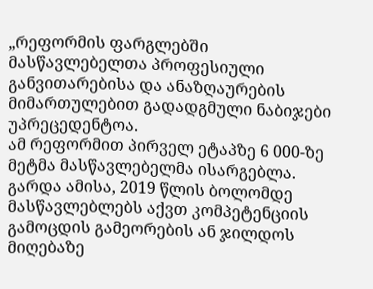„რეფორმის ფარგლებში მასწავლებელთა პროფესიული განვითარებისა და ანაზღაურების მიმართულებით გადადგმული ნაბიჯები უპრეცედენტოა.
ამ რეფორმით პირველ ეტაპზე 6 000-ზე მეტმა მასწავლებელმა ისარგებლა. გარდა ამისა, 2019 წლის ბოლომდე მასწავლებლებს აქვთ კომპეტენციის გამოცდის გამეორების ან ჯილდოს მიღებაზე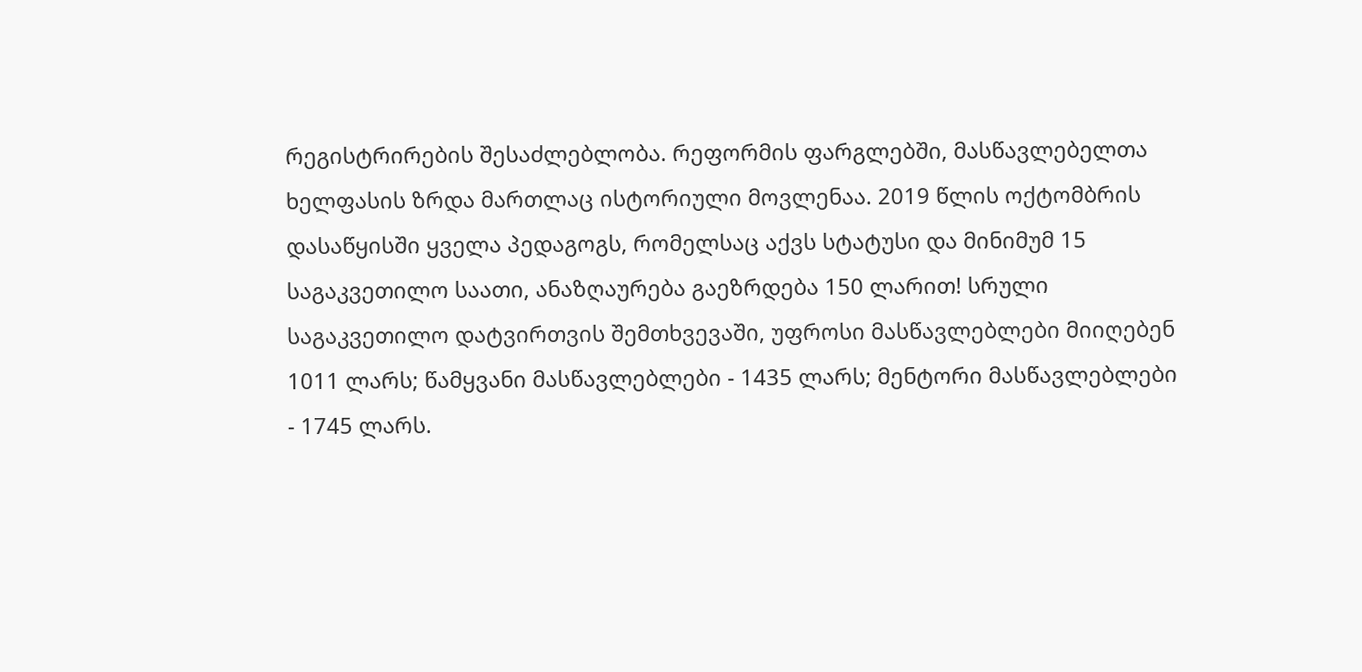რეგისტრირების შესაძლებლობა. რეფორმის ფარგლებში, მასწავლებელთა ხელფასის ზრდა მართლაც ისტორიული მოვლენაა. 2019 წლის ოქტომბრის დასაწყისში ყველა პედაგოგს, რომელსაც აქვს სტატუსი და მინიმუმ 15 საგაკვეთილო საათი, ანაზღაურება გაეზრდება 150 ლარით! სრული საგაკვეთილო დატვირთვის შემთხვევაში, უფროსი მასწავლებლები მიიღებენ 1011 ლარს; წამყვანი მასწავლებლები - 1435 ლარს; მენტორი მასწავლებლები - 1745 ლარს.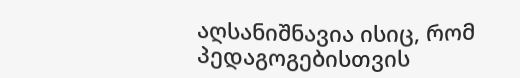აღსანიშნავია ისიც, რომ პედაგოგებისთვის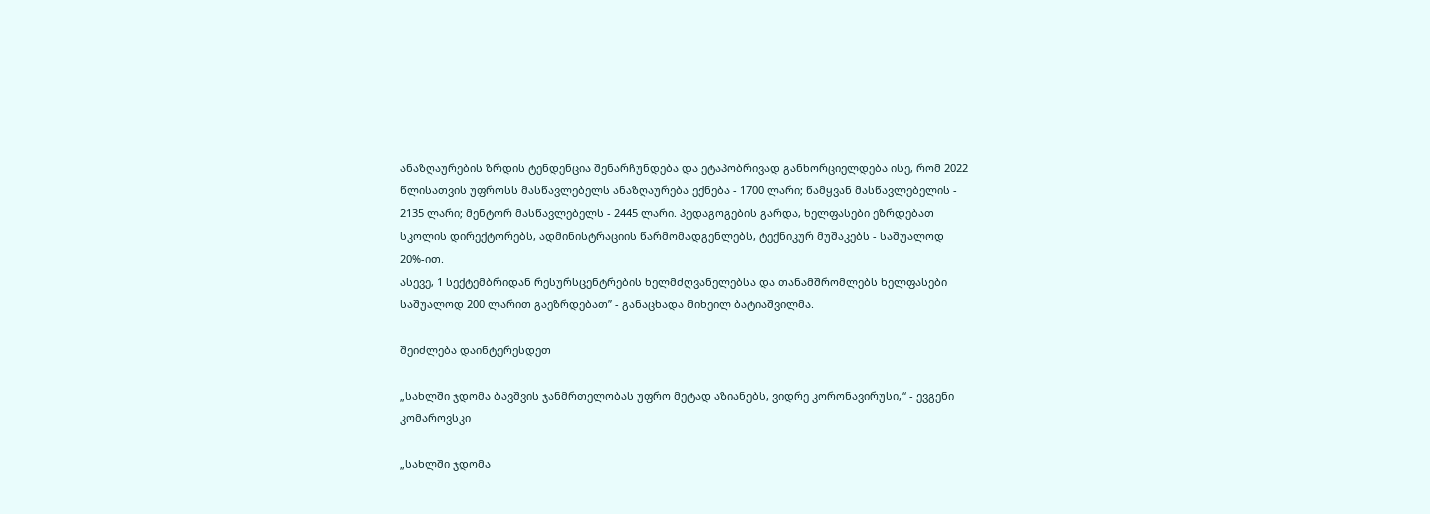ანაზღაურების ზრდის ტენდენცია შენარჩუნდება და ეტაპობრივად განხორციელდება ისე, რომ 2022 წლისათვის უფროსს მასწავლებელს ანაზღაურება ექნება - 1700 ლარი; წამყვან მასწავლებელის - 2135 ლარი; მენტორ მასწავლებელს - 2445 ლარი. პედაგოგების გარდა, ხელფასები ეზრდებათ სკოლის დირექტორებს, ადმინისტრაციის წარმომადგენლებს, ტექნიკურ მუშაკებს - საშუალოდ 20%-ით.
ასევე, 1 სექტემბრიდან რესურსცენტრების ხელმძღვანელებსა და თანამშრომლებს ხელფასები საშუალოდ 200 ლარით გაეზრდებათ” - განაცხადა მიხეილ ბატიაშვილმა.

შეიძლება დაინტერესდეთ

„სახლში ჯდომა ბავშვის ჯანმრთელობას უფრო მეტად აზიანებს, ვიდრე კორონავირუსი,“ - ევგენი კომაროვსკი

„სახლში ჯდომა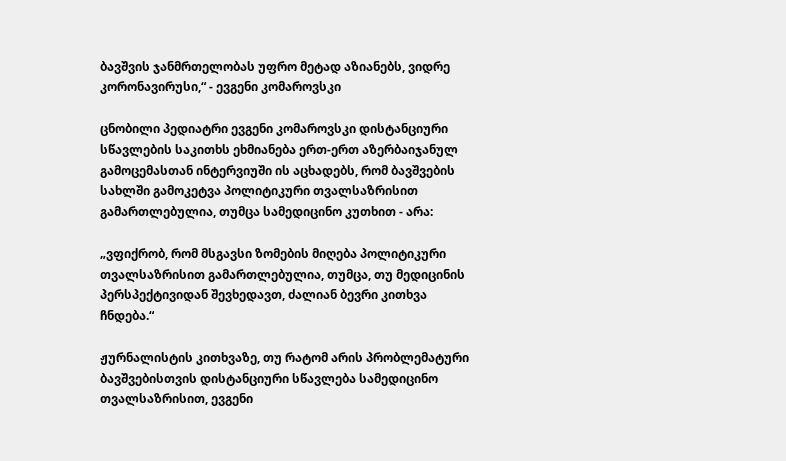ბავშვის ჯანმრთელობას უფრო მეტად აზიანებს, ვიდრე კორონავირუსი,“ - ევგენი კომაროვსკი

ცნობილი პედიატრი ევგენი კომაროვსკი დისტანციური სწავლების საკითხს ეხმიანება ერთ-ერთ აზერბაიჯანულ გამოცემასთან ინტერვიუში ის აცხადებს, რომ ბავშვების სახლში გამოკეტვა პოლიტიკური თვალსაზრისით გამართლებულია, თუმცა სამედიცინო კუთხით - არა:

„ვფიქრობ, რომ მსგავსი ზომების მიღება პოლიტიკური თვალსაზრისით გამართლებულია, თუმცა, თუ მედიცინის პერსპექტივიდან შევხედავთ, ძალიან ბევრი კითხვა ჩნდება.“

ჟურნალისტის კითხვაზე, თუ რატომ არის პრობლემატური ბავშვებისთვის დისტანციური სწავლება სამედიცინო თვალსაზრისით, ევგენი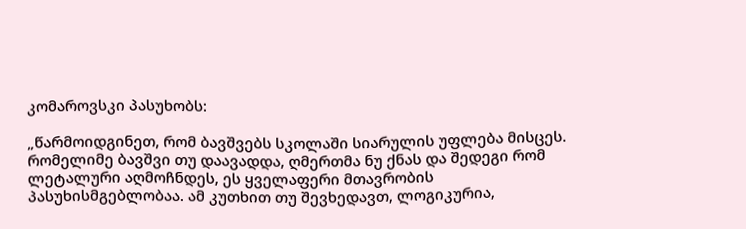კომაროვსკი პასუხობს:

„წარმოიდგინეთ, რომ ბავშვებს სკოლაში სიარულის უფლება მისცეს. რომელიმე ბავშვი თუ დაავადდა, ღმერთმა ნუ ქნას და შედეგი რომ ლეტალური აღმოჩნდეს, ეს ყველაფერი მთავრობის პასუხისმგებლობაა. ამ კუთხით თუ შევხედავთ, ლოგიკურია,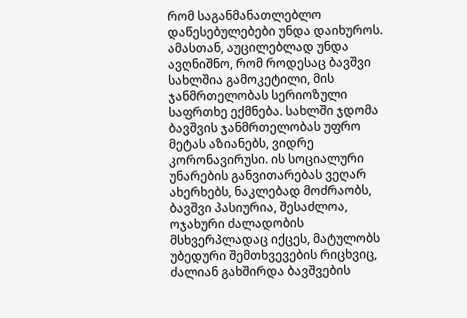რომ საგანმანათლებლო დაწესებულებები უნდა დაიხუროს. ამასთან, აუცილებლად უნდა ავღნიშნო, რომ როდესაც ბავშვი სახლშია გამოკეტილი, მის ჯანმრთელობას სერიოზული საფრთხე ექმნება. სახლში ჯდომა ბავშვის ჯანმრთელობას უფრო მეტას აზიანებს, ვიდრე კორონავირუსი. ის სოციალური უნარების განვითარებას ვეღარ ახერხებს, ნაკლებად მოძრაობს, ბავშვი პასიურია, შესაძლოა, ოჯახური ძალადობის მსხვერპლადაც იქცეს, მატულობს უბედური შემთხვევების რიცხვიც, ძალიან გახშირდა ბავშვების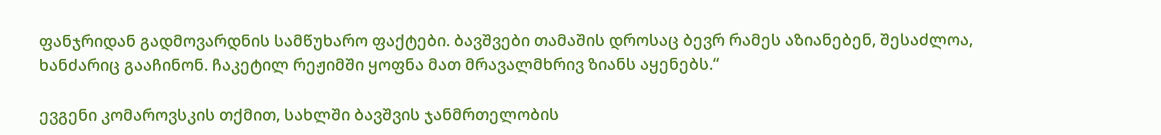ფანჯრიდან გადმოვარდნის სამწუხარო ფაქტები. ბავშვები თამაშის დროსაც ბევრ რამეს აზიანებენ, შესაძლოა, ხანძარიც გააჩინონ. ჩაკეტილ რეჟიმში ყოფნა მათ მრავალმხრივ ზიანს აყენებს.“

ევგენი კომაროვსკის თქმით, სახლში ბავშვის ჯანმრთელობის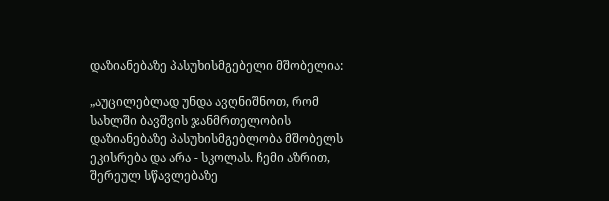დაზიანებაზე პასუხისმგებელი მშობელია:

„აუცილებლად უნდა ავღნიშნოთ, რომ სახლში ბავშვის ჯანმრთელობის დაზიანებაზე პასუხისმგებლობა მშობელს ეკისრება და არა - სკოლას. ჩემი აზრით, შერეულ სწავლებაზე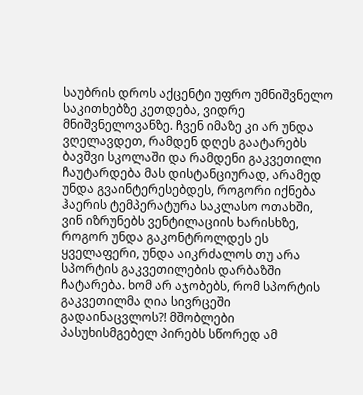საუბრის დროს აქცენტი უფრო უმნიშვნელო საკითხებზე კეთდება, ვიდრე მნიშვნელოვანზე. ჩვენ იმაზე კი არ უნდა ვღელავდეთ, რამდენ დღეს გაატარებს ბავშვი სკოლაში და რამდენი გაკვეთილი ჩაუტარდება მას დისტანციურად, არამედ უნდა გვაინტერესებდეს, როგორი იქნება ჰაერის ტემპერატურა საკლასო ოთახში, ვინ იზრუნებს ვენტილაციის ხარისხზე, როგორ უნდა გაკონტროლდეს ეს ყველაფერი, უნდა აიკრძალოს თუ არა სპორტის გაკვეთილების დარბაზში ჩატარება. ხომ არ აჯობებს, რომ სპორტის გაკვეთილმა ღია სივრცეში გადაინაცვლოს?! მშობლები პასუხისმგებელ პირებს სწორედ ამ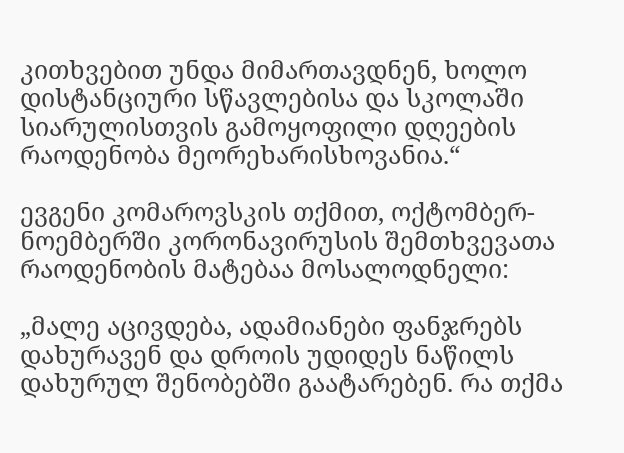კითხვებით უნდა მიმართავდნენ, ხოლო დისტანციური სწავლებისა და სკოლაში სიარულისთვის გამოყოფილი დღეების რაოდენობა მეორეხარისხოვანია.“

ევგენი კომაროვსკის თქმით, ოქტომბერ-ნოემბერში კორონავირუსის შემთხვევათა რაოდენობის მატებაა მოსალოდნელი:

„მალე აცივდება, ადამიანები ფანჯრებს დახურავენ და დროის უდიდეს ნაწილს დახურულ შენობებში გაატარებენ. რა თქმა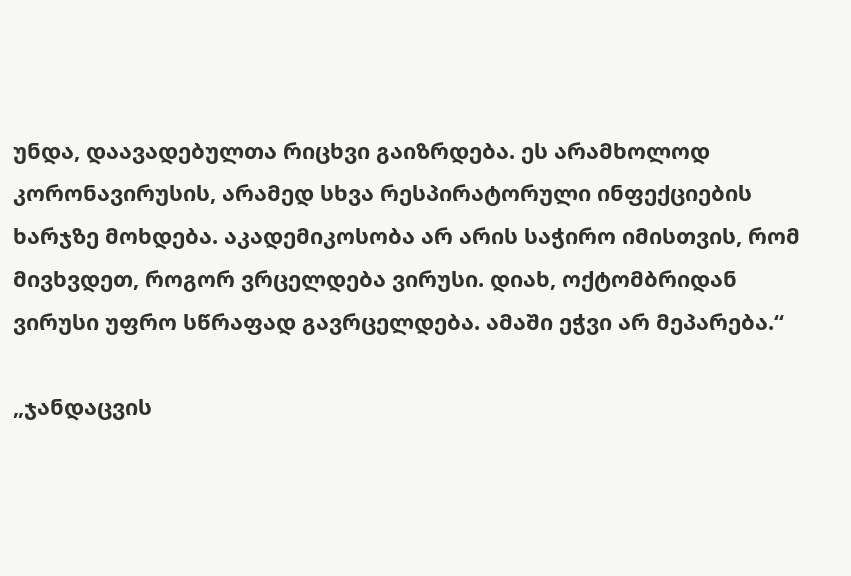უნდა, დაავადებულთა რიცხვი გაიზრდება. ეს არამხოლოდ კორონავირუსის, არამედ სხვა რესპირატორული ინფექციების ხარჯზე მოხდება. აკადემიკოსობა არ არის საჭირო იმისთვის, რომ მივხვდეთ, როგორ ვრცელდება ვირუსი. დიახ, ოქტომბრიდან ვირუსი უფრო სწრაფად გავრცელდება. ამაში ეჭვი არ მეპარება.“

„ჯანდაცვის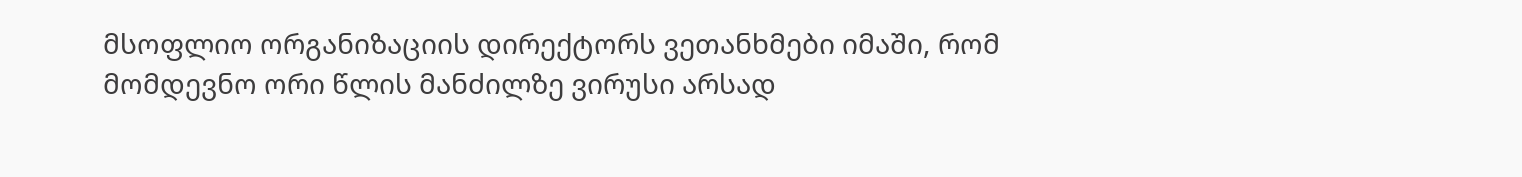მსოფლიო ორგანიზაციის დირექტორს ვეთანხმები იმაში, რომ მომდევნო ორი წლის მანძილზე ვირუსი არსად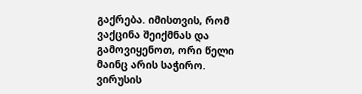გაქრება. იმისთვის, რომ ვაქცინა შეიქმნას და გამოვიყენოთ, ორი წელი მაინც არის საჭირო. ვირუსის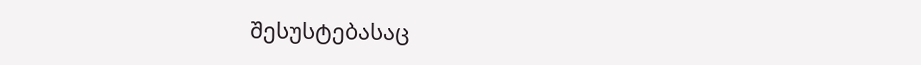შესუსტებასაც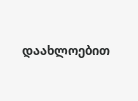დაახლოებით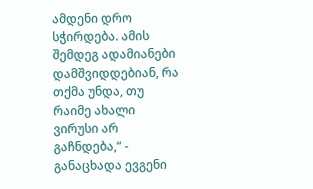ამდენი დრო სჭირდება. ამის შემდეგ ადამიანები დამშვიდდებიან, რა თქმა უნდა, თუ რაიმე ახალი ვირუსი არ გაჩნდება,“ - განაცხადა ევგენი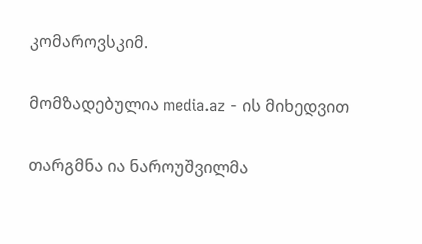კომაროვსკიმ.

მომზადებულია media.az - ის მიხედვით

თარგმნა ია ნაროუშვილმა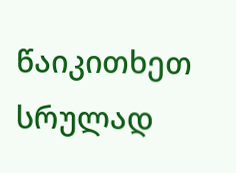წაიკითხეთ სრულად